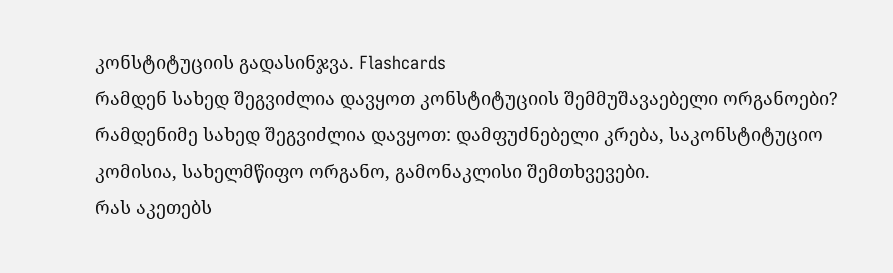კონსტიტუციის გადასინჯვა. Flashcards
რამდენ სახედ შეგვიძლია დავყოთ კონსტიტუციის შემმუშავაებელი ორგანოები?
რამდენიმე სახედ შეგვიძლია დავყოთ: დამფუძნებელი კრება, საკონსტიტუციო კომისია, სახელმწიფო ორგანო, გამონაკლისი შემთხვევები.
რას აკეთებს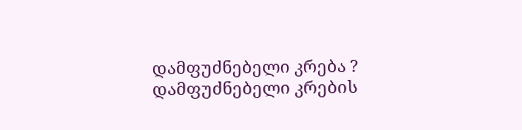დამფუძნებელი კრება ?
დამფუძნებელი კრების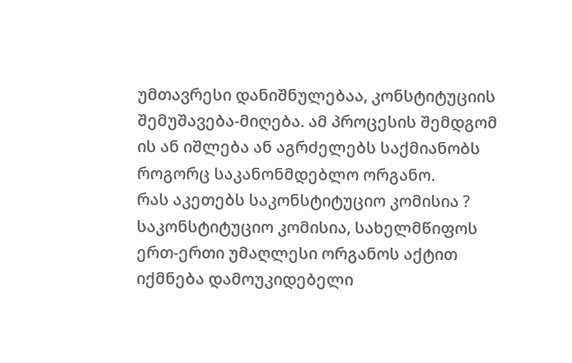უმთავრესი დანიშნულებაა, კონსტიტუციის შემუშავება-მიღება. ამ პროცესის შემდგომ ის ან იშლება ან აგრძელებს საქმიანობს როგორც საკანონმდებლო ორგანო.
რას აკეთებს საკონსტიტუციო კომისია ?
საკონსტიტუციო კომისია, სახელმწიფოს ერთ-ერთი უმაღლესი ორგანოს აქტით იქმნება დამოუკიდებელი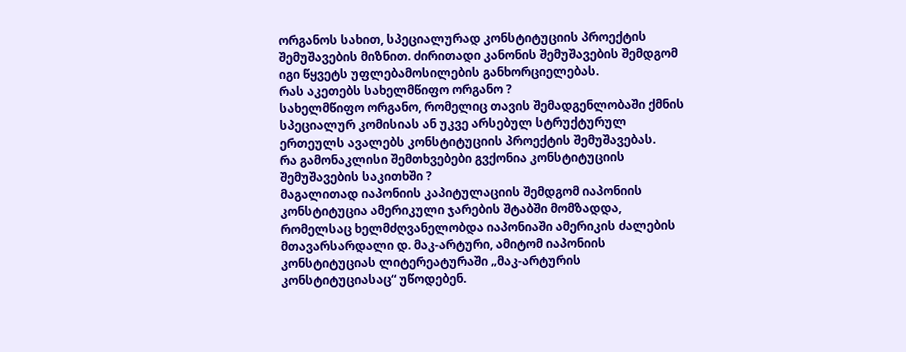ორგანოს სახით, სპეციალურად კონსტიტუციის პროექტის შემუშავების მიზნით. ძირითადი კანონის შემუშავების შემდგომ იგი წყვეტს უფლებამოსილების განხორციელებას.
რას აკეთებს სახელმწიფო ორგანო ?
სახელმწიფო ორგანო, რომელიც თავის შემადგენლობაში ქმნის სპეციალურ კომისიას ან უკვე არსებულ სტრუქტურულ ერთეულს ავალებს კონსტიტუციის პროექტის შემუშავებას.
რა გამონაკლისი შემთხვებები გვქონია კონსტიტუციის შემუშავების საკითხში ?
მაგალითად იაპონიის კაპიტულაციის შემდგომ იაპონიის კონსტიტუცია ამერიკული ჯარების შტაბში მომზადდა, რომელსაც ხელმძღვანელობდა იაპონიაში ამერიკის ძალების მთავარსარდალი დ. მაკ-არტური, ამიტომ იაპონიის კონსტიტუციას ლიტერეატურაში „მაკ-არტურის კონსტიტუციასაც“ უწოდებენ.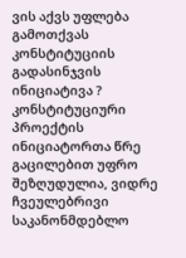ვის აქვს უფლება გამოთქვას კონსტიტუციის გადასინჯვის ინიციატივა ?
კონსტიტუციური პროექტის ინიციატორთა წრე გაცილებით უფრო შეზღუდულია, ვიდრე ჩვეულებრივი საკანონმდებლო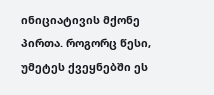ინიციატივის მქონე პირთა. როგორც წესი, უმეტეს ქვეყნებში ეს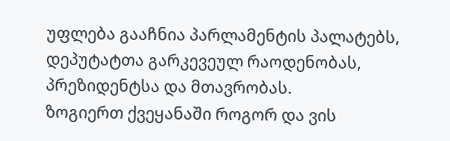უფლება გააჩნია პარლამენტის პალატებს, დეპუტატთა გარკევეულ რაოდენობას, პრეზიდენტსა და მთავრობას.
ზოგიერთ ქვეყანაში როგორ და ვის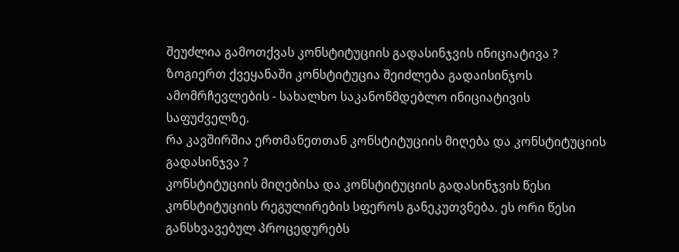შეუძლია გამოთქვას კონსტიტუციის გადასინჯვის ინიციატივა ?
ზოგიერთ ქვეყანაში კონსტიტუცია შეიძლება გადაისინჯოს ამომრჩევლების - სახალხო საკანონმდებლო ინიციატივის საფუძველზე.
რა კავშირშია ერთმანეთთან კონსტიტუციის მიღება და კონსტიტუციის გადასინჯვა ?
კონსტიტუციის მიღებისა და კონსტიტუციის გადასინჯვის წესი კონსტიტუციის რეგულირების სფეროს განეკუთვნება. ეს ორი წესი განსხვავებულ პროცედურებს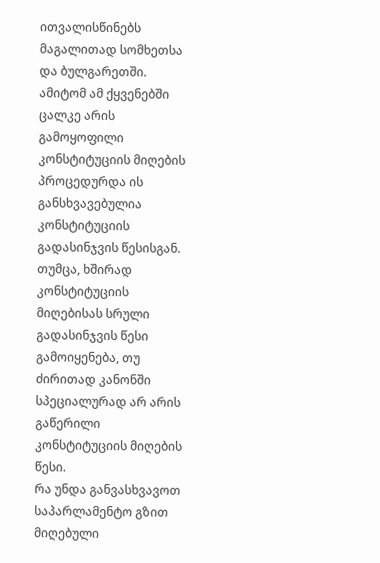ითვალისწინებს მაგალითად სომხეთსა და ბულგარეთში. ამიტომ ამ ქყვენებში ცალკე არის გამოყოფილი კონსტიტუციის მიღების პროცედურდა ის განსხვავებულია კონსტიტუციის გადასინჯვის წესისგან. თუმცა, ხშირად კონსტიტუციის მიღებისას სრული გადასინჯვის წესი გამოიყენება, თუ ძირითად კანონში სპეციალურად არ არის გაწერილი კონსტიტუციის მიღების წესი.
რა უნდა განვასხვავოთ საპარლამენტო გზით მიღებული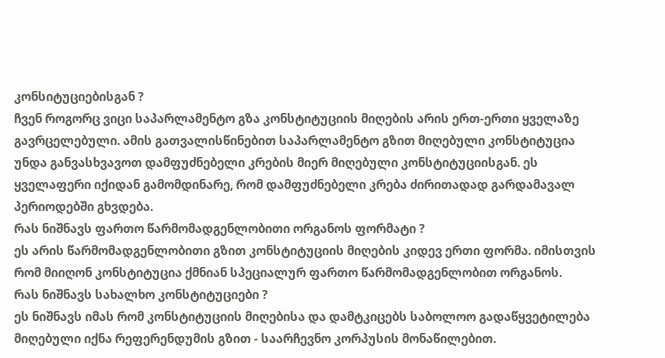კონსიტუციებისგან ?
ჩვენ როგორც ვიცი საპარლამენტო გზა კონსტიტუციის მიღების არის ერთ-ერთი ყველაზე გავრცელებული. ამის გათვალისწინებით საპარლამენტო გზით მიღებული კონსტიტუცია უნდა განვასხვავოთ დამფუძნებელი კრების მიერ მიღებული კონსტიტუციისგან. ეს ყველაფერი იქიდან გამომდინარე, რომ დამფუძნებელი კრება ძირითადად გარდამავალ პერიოდებში გხვდება.
რას ნიშნავს ფართო წარმომადგენლობითი ორგანოს ფორმატი ?
ეს არის წარმომადგენლობითი გზით კონსტიტუციის მიღების კიდევ ერთი ფორმა. იმისთვის რომ მიიღონ კონსტიტუცია ქმნიან სპეციალურ ფართო წარმომადგენლობით ორგანოს.
რას ნიშნავს სახალხო კონსტიტუციები ?
ეს ნიშნავს იმას რომ კონსტიტუციის მიღებისა და დამტკიცებს საბოლოო გადაწყვეტილება მიღებული იქნა რეფერენდუმის გზით - საარჩევნო კორპუსის მონაწილებით.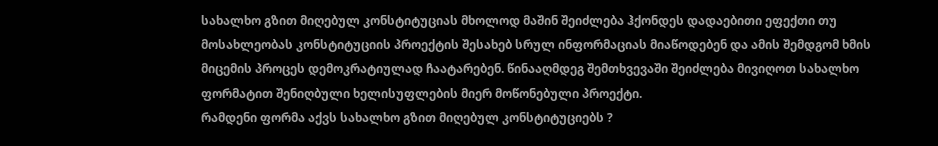სახალხო გზით მიღებულ კონსტიტუციას მხოლოდ მაშინ შეიძლება ჰქონდეს დადაებითი ეფექთი თუ მოსახლეობას კონსტიტუციის პროექტის შესახებ სრულ ინფორმაციას მიაწოდებენ და ამის შემდგომ ხმის მიცემის პროცეს დემოკრატიულად ჩაატარებენ. წინააღმდეგ შემთხვევაში შეიძლება მივიღოთ სახალხო ფორმატით შენიღბული ხელისუფლების მიერ მოწონებული პროექტი.
რამდენი ფორმა აქვს სახალხო გზით მიღებულ კონსტიტუციებს ?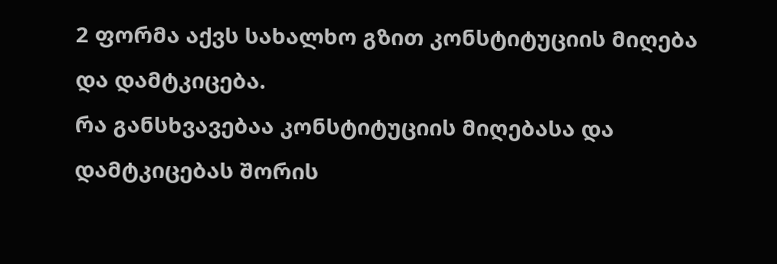2 ფორმა აქვს სახალხო გზით კონსტიტუციის მიღება და დამტკიცება.
რა განსხვავებაა კონსტიტუციის მიღებასა და დამტკიცებას შორის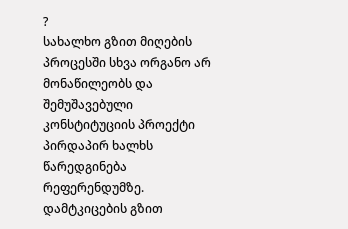?
სახალხო გზით მიღების პროცესში სხვა ორგანო არ მონაწილეობს და შემუშავებული კონსტიტუციის პროექტი პირდაპირ ხალხს წარედგინება რეფერენდუმზე. დამტკიცების გზით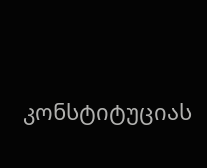კონსტიტუციას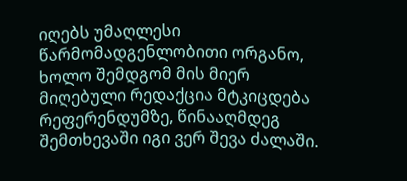იღებს უმაღლესი წარმომადგენლობითი ორგანო, ხოლო შემდგომ მის მიერ მიღებული რედაქცია მტკიცდება რეფერენდუმზე, წინააღმდეგ შემთხევაში იგი ვერ შევა ძალაში.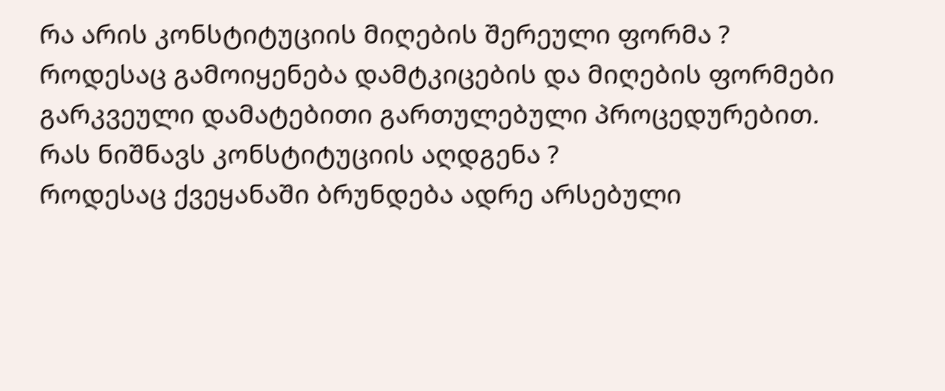რა არის კონსტიტუციის მიღების შერეული ფორმა ?
როდესაც გამოიყენება დამტკიცების და მიღების ფორმები გარკვეული დამატებითი გართულებული პროცედურებით.
რას ნიშნავს კონსტიტუციის აღდგენა ?
როდესაც ქვეყანაში ბრუნდება ადრე არსებული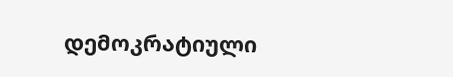დემოკრატიული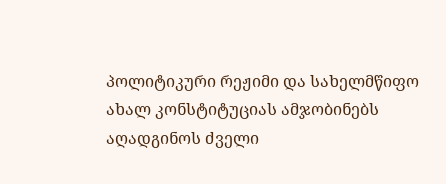პოლიტიკური რეჟიმი და სახელმწიფო ახალ კონსტიტუციას ამჯობინებს აღადგინოს ძველი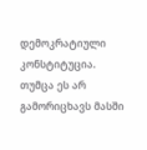დემოკრატიული კონსტიტუცია. თუმცა ეს არ გამორიცხავს მასში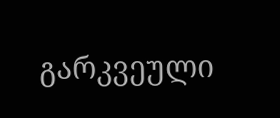გარკვეული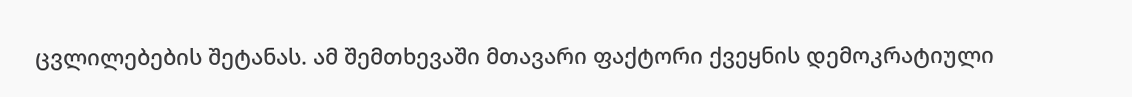ცვლილებების შეტანას. ამ შემთხევაში მთავარი ფაქტორი ქვეყნის დემოკრატიული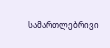სამართლებრივი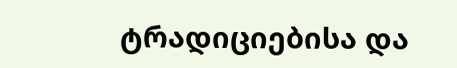ტრადიციებისა და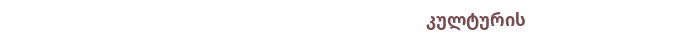კულტურის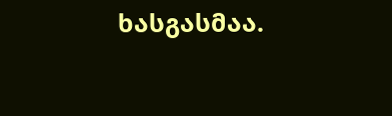ხასგასმაა.